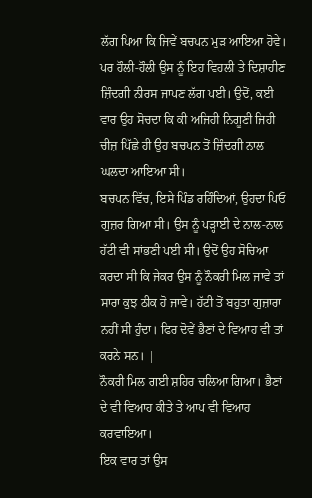ਲੱਗ ਪਿਆ ਕਿ ਜਿਵੇਂ ਬਚਪਨ ਮੁੜ ਆਇਆ ਹੋਵੇ। ਪਰ ਹੌਲੀ-ਹੌਲੀ ਉਸ ਨੂੰ ਇਹ ਵਿਹਲੀ ਤੇ ਦਿਸ਼ਾਹੀਣ ਜ਼ਿੰਦਗੀ ਨੀਰਸ ਜਾਪਣ ਲੱਗ ਪਈ। ਉਦੋਂ, ਕਈ ਵਾਰ ਉਹ ਸੋਚਦਾ ਕਿ ਕੀ ਅਜਿਹੀ ਨਿਗੂਣੀ ਜਿਹੀ ਚੀਜ਼ ਪਿੱਛੇ ਹੀ ਉਹ ਬਚਪਨ ਤੋਂ ਜ਼ਿੰਦਗੀ ਨਾਲ ਘਲਦਾ ਆਇਆ ਸੀ।
ਬਚਪਨ ਵਿੱਚ, ਇਸੇ ਪਿੰਡ ਰਹਿੰਦਿਆਂ, ਉਹਦਾ ਪਿਓ ਗੁਜ਼ਰ ਗਿਆ ਸੀ। ਉਸ ਨੂੰ ਪੜ੍ਹਾਈ ਦੇ ਨਾਲ-ਨਾਲ ਹੱਟੀ ਵੀ ਸਾਂਭਣੀ ਪਈ ਸੀ। ਉਦੋਂ ਉਹ ਸੋਚਿਆ ਕਰਦਾ ਸੀ ਕਿ ਜੇਕਰ ਉਸ ਨੂੰ ਨੌਕਰੀ ਮਿਲ ਜਾਵੇ ਤਾਂ ਸਾਰਾ ਕੁਝ ਠੀਕ ਹੋ ਜਾਵੇ। ਹੱਟੀ ਤੋਂ ਬਹੁਤਾ ਗੁਜ਼ਾਰਾ ਨਹੀਂ ਸੀ ਹੁੰਦਾ। ਫਿਰ ਦੋਵੇਂ ਭੈਣਾਂ ਦੇ ਵਿਆਹ ਵੀ ਤਾਂ ਕਰਨੇ ਸਨ। |
ਨੌਕਰੀ ਮਿਲ ਗਈ ਸ਼ਹਿਰ ਚਲਿਆ ਗਿਆ। ਭੈਣਾਂ ਦੇ ਵੀ ਵਿਆਹ ਕੀਤੇ ਤੇ ਆਪ ਵੀ ਵਿਆਹ ਕਰਵਾਇਆ।
ਇਕ ਵਾਰ ਤਾਂ ਉਸ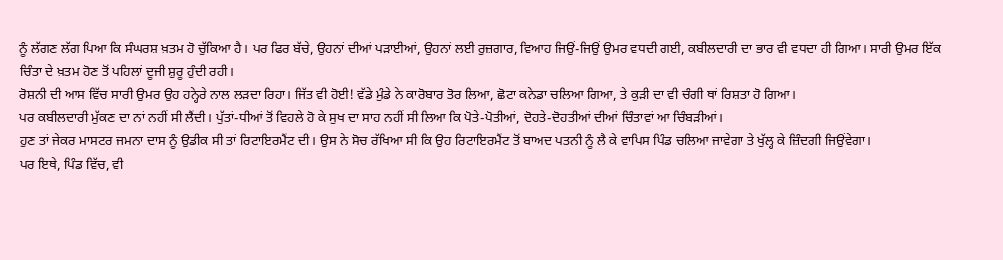ਨੂੰ ਲੱਗਣ ਲੱਗ ਪਿਆ ਕਿ ਸੰਘਰਸ਼ ਖ਼ਤਮ ਹੋ ਚੁੱਕਿਆ ਹੈ। ਪਰ ਫਿਰ ਬੱਚੇ, ਉਹਨਾਂ ਦੀਆਂ ਪੜਾਈਆਂ, ਉਹਨਾਂ ਲਈ ਰੁਜ਼ਗਾਰ, ਵਿਆਹ ਜਿਉਂ-ਜਿਉਂ ਉਮਰ ਵਧਦੀ ਗਈ, ਕਬੀਲਦਾਰੀ ਦਾ ਭਾਰ ਵੀ ਵਧਦਾ ਹੀ ਗਿਆ। ਸਾਰੀ ਉਮਰ ਇੱਕ ਚਿੰਤਾ ਦੇ ਖ਼ਤਮ ਹੋਣ ਤੋਂ ਪਹਿਲਾਂ ਦੂਜੀ ਸ਼ੁਰੂ ਹੁੰਦੀ ਰਹੀ।
ਰੋਸ਼ਨੀ ਦੀ ਆਸ ਵਿੱਚ ਸਾਰੀ ਉਮਰ ਉਹ ਹਨ੍ਹੇਰੇ ਨਾਲ ਲੜਦਾ ਰਿਹਾ। ਜਿੱਤ ਵੀ ਹੋਈ! ਵੱਡੇ ਮੁੰਡੇ ਨੇ ਕਾਰੋਬਾਰ ਤੋਰ ਲਿਆ, ਛੋਟਾ ਕਨੇਡਾ ਚਲਿਆ ਗਿਆ, ਤੇ ਕੁੜੀ ਦਾ ਵੀ ਚੰਗੀ ਥਾਂ ਰਿਸ਼ਤਾ ਹੋ ਗਿਆ।
ਪਰ ਕਬੀਲਦਾਰੀ ਮੁੱਕਣ ਦਾ ਨਾਂ ਨਹੀਂ ਸੀ ਲੈਂਦੀ। ਪੁੱਤਾਂ-ਧੀਆਂ ਤੋਂ ਵਿਹਲੇ ਹੋ ਕੇ ਸੁਖ ਦਾ ਸਾਹ ਨਹੀਂ ਸੀ ਲਿਆ ਕਿ ਪੋਤੇ-ਪੋਤੀਆਂ, ਦੋਹਤੇ-ਦੋਹਤੀਆਂ ਦੀਆਂ ਚਿੰਤਾਵਾਂ ਆ ਚਿੰਬੜੀਆਂ।
ਹੁਣ ਤਾਂ ਜੇਕਰ ਮਾਸਟਰ ਜਮਨਾ ਦਾਸ ਨੂੰ ਉਡੀਕ ਸੀ ਤਾਂ ਰਿਟਾਇਰਮੈਂਟ ਦੀ। ਉਸ ਨੇ ਸੋਚ ਰੱਖਿਆ ਸੀ ਕਿ ਉਹ ਰਿਟਾਇਰਮੈਂਟ ਤੋਂ ਬਾਅਦ ਪਤਨੀ ਨੂੰ ਲੈ ਕੇ ਵਾਪਿਸ ਪਿੰਡ ਚਲਿਆ ਜਾਵੇਗਾ ਤੇ ਖੁੱਲ੍ਹ ਕੇ ਜ਼ਿੰਦਗੀ ਜਿਉਂਵੇਗਾ।
ਪਰ ਇਥੇ, ਪਿੰਡ ਵਿੱਚ, ਵੀ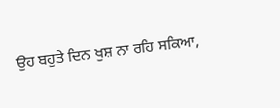ਉਹ ਬਹੁਤੇ ਦਿਨ ਖੁਸ਼ ਨਾ ਰਹਿ ਸਕਿਆ,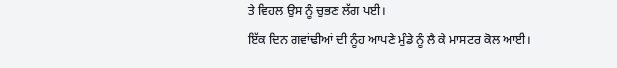ਤੇ ਵਿਹਲ ਉਸ ਨੂੰ ਚੁਭਣ ਲੱਗ ਪਈ।
ਇੱਕ ਦਿਨ ਗਵਾਂਢੀਆਂ ਦੀ ਨੂੰਹ ਆਪਣੇ ਮੁੰਡੇ ਨੂੰ ਲੈ ਕੇ ਮਾਸਟਰ ਕੋਲ ਆਈ।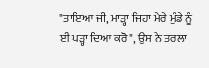"ਤਾਇਆ ਜੀ, ਮਾੜ੍ਹਾ ਜਿਹਾ ਮੇਰੇ ਮੁੰਡੇ ਨੂੰ ਈ ਪੜ੍ਹਾ ਦਿਆ ਕਰੋ", ਉਸ ਨੇ ਤਰਲਾ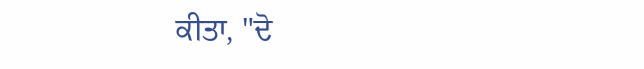ਕੀਤਾ, "ਦੋ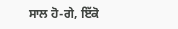ਸਾਲ ਹੋ-ਗੇ, ਇੱਕੋ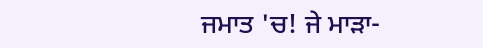ਜਮਾਤ 'ਚ! ਜੇ ਮਾੜਾ-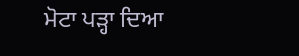ਮੋਟਾ ਪੜ੍ਹਾ ਦਿਆ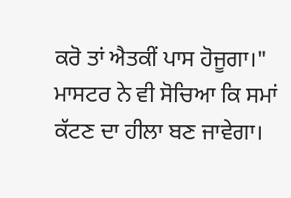ਕਰੋ ਤਾਂ ਐਤਕੀਂ ਪਾਸ ਹੋਜੂਗਾ।"
ਮਾਸਟਰ ਨੇ ਵੀ ਸੋਚਿਆ ਕਿ ਸਮਾਂ ਕੱਟਣ ਦਾ ਹੀਲਾ ਬਣ ਜਾਵੇਗਾ।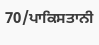70/ਪਾਕਿਸਤਾਨੀ